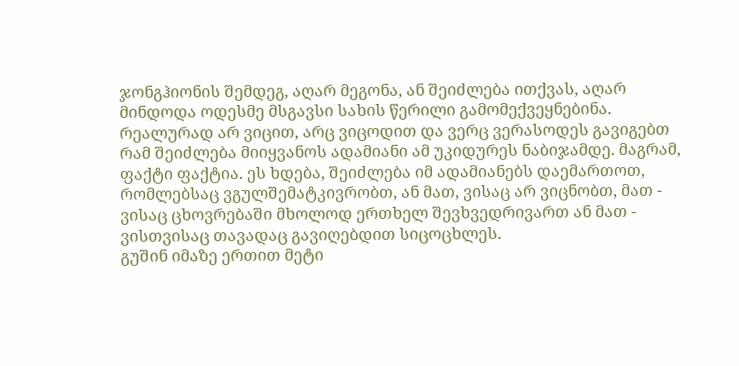ჯონგჰიონის შემდეგ, აღარ მეგონა, ან შეიძლება ითქვას, აღარ მინდოდა ოდესმე მსგავსი სახის წერილი გამომექვეყნებინა.
რეალურად არ ვიცით, არც ვიცოდით და ვერც ვერასოდეს გავიგებთ რამ შეიძლება მიიყვანოს ადამიანი ამ უკიდურეს ნაბიჯამდე. მაგრამ, ფაქტი ფაქტია. ეს ხდება, შეიძლება იმ ადამიანებს დაემართოთ, რომლებსაც ვგულშემატკივრობთ, ან მათ, ვისაც არ ვიცნობთ, მათ - ვისაც ცხოვრებაში მხოლოდ ერთხელ შევხვედრივართ ან მათ - ვისთვისაც თავადაც გავიღებდით სიცოცხლეს.
გუშინ იმაზე ერთით მეტი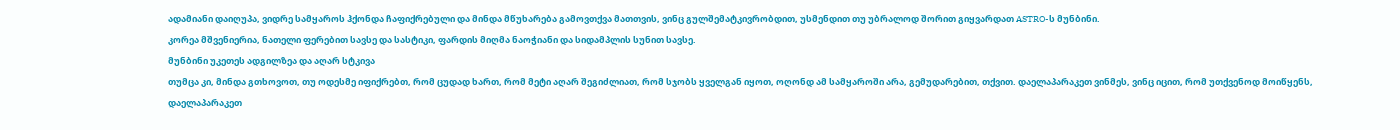ადამიანი დაიღუპა, ვიდრე სამყაროს ჰქონდა ჩაფიქრებული და მინდა მწუხარება გამოვთქვა მათთვის, ვინც გულშემატკივრობდით, უსმენდით თუ უბრალოდ შორით გიყვარდათ ASTRO-ს მუნბინი.
კორეა მშვენიერია, ნათელი ფერებით სავსე და სასტიკი, ფარდის მიღმა ნაოჭიანი და სიდამპლის სუნით სავსე.
მუნბინი უკეთეს ადგილზეა და აღარ სტკივა
თუმცა კი, მინდა გთხოვოთ, თუ ოდესმე იფიქრებთ, რომ ცუდად ხართ, რომ მეტი აღარ შეგიძლიათ, რომ სჯობს ყველგან იყოთ, ოღონდ ამ სამყაროში არა, გემუდარებით, თქვით. დაელაპარაკეთ ვინმეს, ვინც იცით, რომ უთქვენოდ მოიწყენს, დაელაპარაკეთ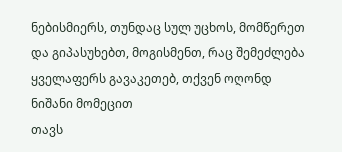ნებისმიერს, თუნდაც სულ უცხოს, მომწერეთ და გიპასუხებთ, მოგისმენთ, რაც შემეძლება ყველაფერს გავაკეთებ, თქვენ ოღონდ ნიშანი მომეცით
თავს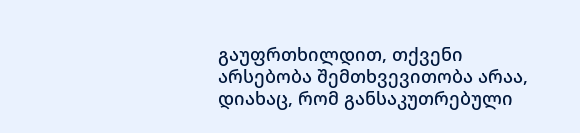გაუფრთხილდით, თქვენი არსებობა შემთხვევითობა არაა, დიახაც, რომ განსაკუთრებული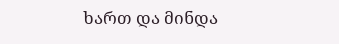ხართ და მინდა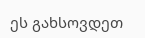ეს გახსოვდეთ